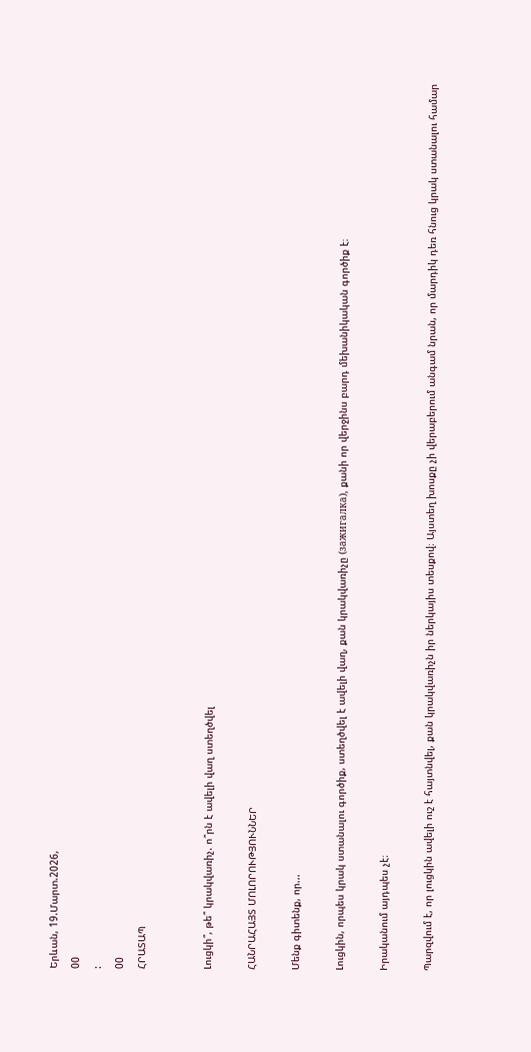Երևան, 19.Մարտ.2026,
00
:
00
ՀՐԱՏԱՊ


Լուցկի՞, թե՞ կրակվառիչ. ո՞րն է ավելի վաղ ստեղծվել

ՀԱՆՐԱՀԱՅՏ ՄՈԼՈՐՈՒԹՅՈՒՆՆԵՐ

Մենք գիտենք, որ...

Լուցկին, որպես կրակ ստանալու գործիք, ստեղծվել է ավելի վաղ, քան կրակվառիչը (зажигалка), քանի որ վերջինս բարդ մեխանիկական գործիք է։

Իրականում այդպես չէ։

Պարզվում է, որ լուցկին ավելի ուշ է հայտնվել, քան կրակվառիչն իր ներկայիս տեսքով։ Այստեղ խոսքը չի վերաբերում անգամ նրան, որ մարդիկ դեռ հնուց կրակ ստանալու համար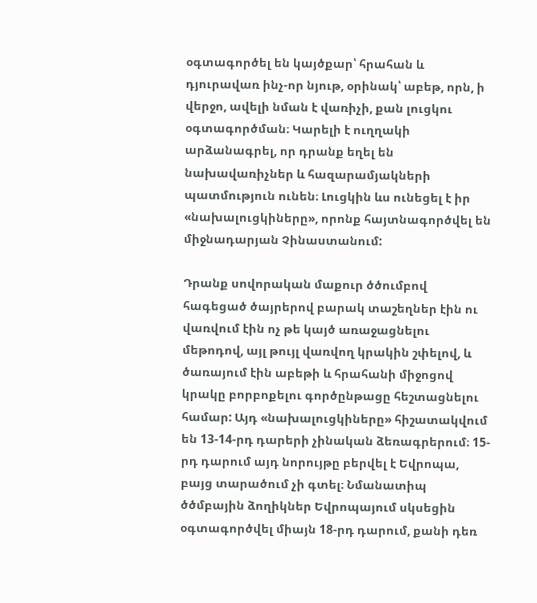օգտագործել են կայծքար՝ հրահան և դյուրավառ ինչ-որ նյութ, օրինակ՝ աբեթ, որն, ի վերջո, ավելի նման է վառիչի, քան լուցկու օգտագործման։ Կարելի է ուղղակի արձանագրել, որ դրանք եղել են նախավառիչներ և հազարամյակների պատմություն ունեն։ Լուցկին ևս ունեցել է իր «նախալուցկիները», որոնք հայտնագործվել են միջնադարյան Չինաստանում:

Դրանք սովորական մաքուր ծծումբով հագեցած ծայրերով բարակ տաշեղներ էին ու վառվում էին ոչ թե կայծ առաջացնելու մեթոդով, այլ թույլ վառվող կրակին շփելով, և ծառայում էին աբեթի և հրահանի միջոցով կրակը բորբոքելու գործընթացը հեշտացնելու համար: Այդ «նախալուցկիները» հիշատակվում են 13-14-րդ դարերի չինական ձեռագրերում։ 15-րդ դարում այդ նորույթը բերվել է Եվրոպա, բայց տարածում չի գտել։ Նմանատիպ ծծմբային ձողիկներ Եվրոպայում սկսեցին օգտագործվել միայն 18-րդ դարում, քանի դեռ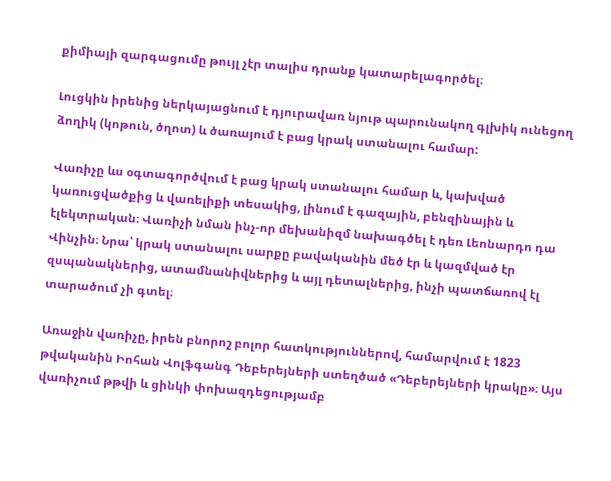քիմիայի զարգացումը թույլ չէր տալիս դրանք կատարելագործել։

Լուցկին իրենից ներկայացնում է դյուրավառ նյութ պարունակող գլխիկ ունեցող ձողիկ (կոթուն, ծղոտ) և ծառայում է բաց կրակ ստանալու համար:

Վառիչը ևս օգտագործվում է բաց կրակ ստանալու համար և, կախված կառուցվածքից և վառելիքի տեսակից, լինում է գազային, բենզինային և էլեկտրական։ Վառիչի նման ինչ-որ մեխանիզմ նախագծել է դեռ Լեոնարդո դա Վինչին։ Նրա՝ կրակ ստանալու սարքը բավականին մեծ էր և կազմված էր զսպանակներից, ատամնանիվներից և այլ դետալներից, ինչի պատճառով էլ տարածում չի գտել։

Առաջին վառիչը, իրեն բնորոշ բոլոր հատկություններով, համարվում է 1823 թվականին Իոհան Վոլֆգանգ Դեբերեյների ստեղծած «Դեբերեյների կրակը»։ Այս վառիչում թթվի և ցինկի փոխազդեցությամբ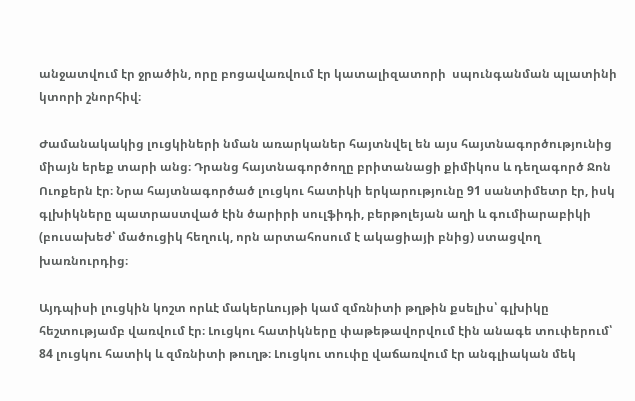անջատվում էր ջրածին, որը բոցավառվում էր կատալիզատորի  սպունգանման պլատինի կտորի շնորհիվ։

Ժամանակակից լուցկիների նման առարկաներ հայտնվել են այս հայտնագործությունից միայն երեք տարի անց։ Դրանց հայտնագործողը բրիտանացի քիմիկոս և դեղագործ Ջոն Ուոքերն էր։ Նրա հայտնագործած լուցկու հատիկի երկարությունը 91 սանտիմետր էր, իսկ գլխիկները պատրաստված էին ծարիրի սուլֆիդի, բերթոլեյան աղի և գումիարաբիկի (բուսախեժ՝ մածուցիկ հեղուկ, որն արտահոսում է ակացիայի բնից) ստացվող խառնուրդից։

Այդպիսի լուցկին կոշտ որևէ մակերևույթի կամ զմռնիտի թղթին քսելիս՝ գլխիկը հեշտությամբ վառվում էր։ Լուցկու հատիկները փաթեթավորվում էին անագե տուփերում՝ 84 լուցկու հատիկ և զմռնիտի թուղթ։ Լուցկու տուփը վաճառվում էր անգլիական մեկ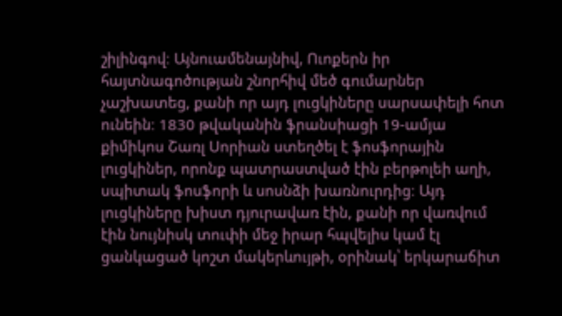շիլինգով։ Այնուամենայնիվ, Ուոքերն իր հայտնագոծության շնորհիվ մեծ գումարներ չաշխատեց, քանի որ այդ լուցկիները սարսափելի հոտ ունեին։ 1830 թվականին ֆրանսիացի 19-ամյա քիմիկոս Շառլ Սորիան ստեղծել է ֆոսֆորային լուցկիներ, որոնք պատրաստված էին բերթոլեի աղի, սպիտակ ֆոսֆորի և սոսնձի խառնուրդից։ Այդ լուցկիները խիստ դյուրավառ էին, քանի որ վառվում էին նույնիսկ տուփի մեջ իրար հպվելիս կամ էլ ցանկացած կոշտ մակերևույթի, օրինակ՝ երկարաճիտ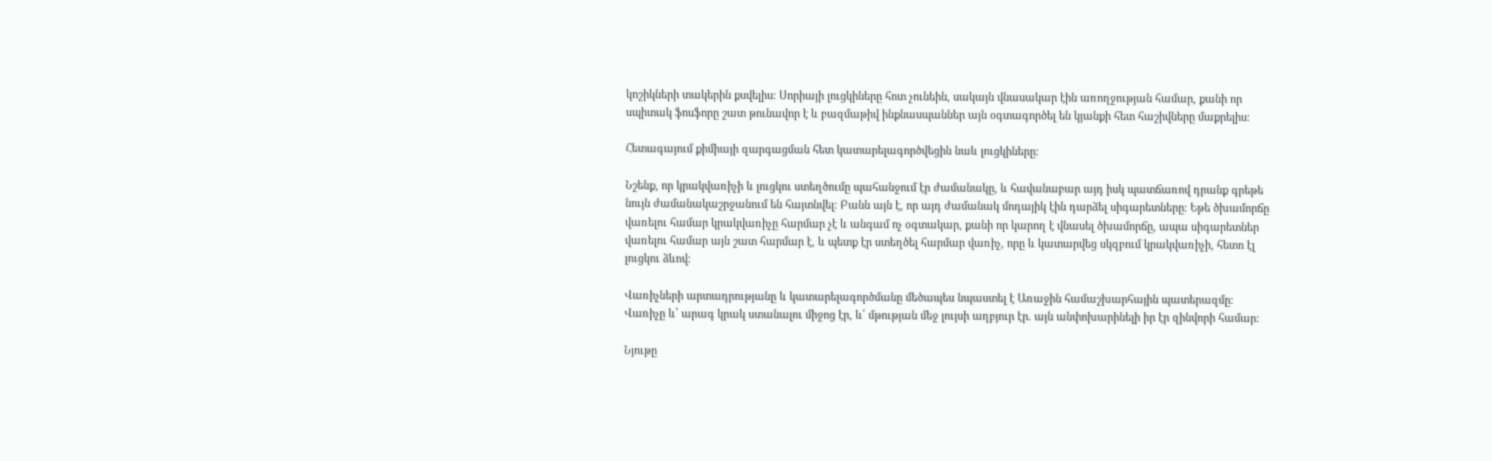կոշիկների տակերին քսվելիս։ Սորիայի լուցկիները հոտ չունեին, սակայն վնասակար էին առողջության համար, քանի որ սպիտակ ֆոսֆորը շատ թունավոր է և բազմաթիվ ինքնասպաններ այն օգտագործել են կյանքի հետ հաշիվները մաքրելիս։

Հետագայում քիմիայի զարգացման հետ կատարելագործվեցին նաև լուցկիները։

Նշենք, որ կրակվառիչի և լուցկու ստեղծումը պահանջում էր ժամանակը, և հավանաբար այդ իսկ պատճառով դրանք գրեթե նույն ժամանակաշրջանում են հայտնվել։ Բանն այն է, որ այդ ժամանակ մոդայիկ էին դարձել սիգարետները։ Եթե ծխամորճը վառելու համար կրակվառիչը հարմար չէ և անգամ ոչ օգտակար, քանի որ կարող է վնասել ծխամորճը, ապա սիգարետներ վառելու համար այն շատ հարմար է, և պետք էր ստեղծել հարմար վառիչ, որը և կատարվեց սկզբում կրակվառիչի, հետո էլ լուցկու ձևով։

Վառիչների արտադրությանը և կատարելագործմանը մեծապես նպաստել է Առաջին համաշխարհային պատերազմը։ Վառիչը և՛ արագ կրակ ստանալու միջոց էր, և՛ մթության մեջ լույսի աղբյուր էր. այն անփոխարինելի իր էր զինվորի համար։

Նյութը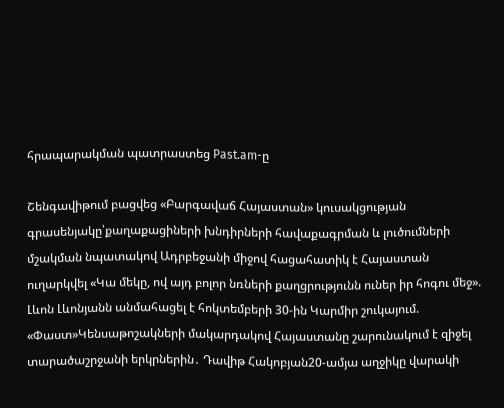հրապարակման պատրաստեց Past.am-ը

Շենգավիթում բացվեց «Բարգավաճ Հայաստան» կուսակցության գրասենյակը՝քաղաքացիների խնդիրների հավաքագրման և լուծումների մշակման նպատակով Ադրբեջանի միջով հացահատիկ է Հայաստան ուղարկվել «Կա մեկը, ով այդ բոլոր նռների քաղցրությունն ուներ իր հոգու մեջ». Լևոն Լևոնյանն անմահացել է հոկտեմբերի 30-ին Կարմիր շուկայում. «Փաստ»Կենսաթոշակների մակարդակով Հայաստանը շարունակում է զիջել տարածաշրջանի երկրներին․ Դավիթ Հակոբյան20-ամյա աղջիկը վարակի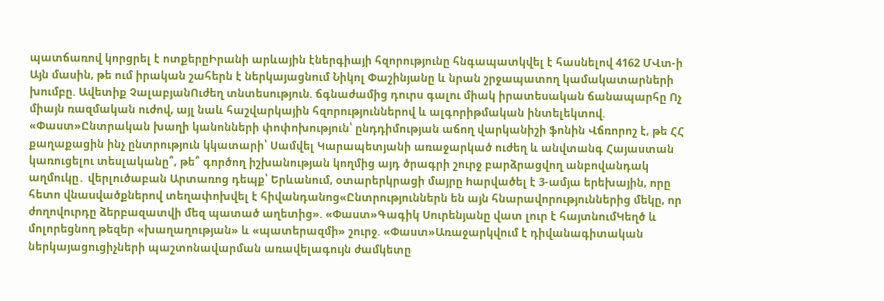պատճառով կորցրել է ոտքերըԻրանի արևային էներգիայի հզորությունը հնգապատկվել է հասնելով 4162 ՄՎտ-ի Այն մասին, թե ում իրական շահերն է ներկայացնում Նիկոլ Փաշինյանը և նրան շրջապատող կամակատարների խումբը. Ավետիք ՉալաբյանՈւժեղ տնտեսություն. ճգնաժամից դուրս գալու միակ իրատեսական ճանապարհը Ոչ միայն ռազմական ուժով, այլ նաև հաշվարկային հզորություններով և ալգորիթմական ինտելեկտով. «Փաստ»Ընտրական խաղի կանոնների փոփոխություն՝ ընդդիմության աճող վարկանիշի ֆոնին Վճռորոշ է, թե ՀՀ քաղաքացին ինչ ընտրություն կկատարի՝ Սամվել Կարապետյանի առաջարկած ուժեղ և անվտանգ Հայաստան կառուցելու տեսլականը՞, թե՞ գործող իշխանության կողմից այդ ծրագրի շուրջ բարձրացվող անբովանդակ աղմուկը․ վերլուծաբան Արտառոց դեպք՝ Երևանում, օտարերկրացի մայրը hարվածել է 3-ամյա երեխային, որը հետո վնաuվածքներով տեղափոխվել է հիվանդանոց«Ընտրություններն են այն հնարավորություններից մեկը, որ ժողովուրդը ձերբազատվի մեզ պատած աղետից». «Փաստ»Գագիկ Սուրենյանը վատ լուր է հայտնումԿեղծ և մոլորեցնող թեզեր «խաղաղության» և «պատերազմի» շուրջ. «Փաստ»Առաջարկվում է դիվանագիտական ներկայացուցիչների պաշտոնավարման առավելագույն ժամկետը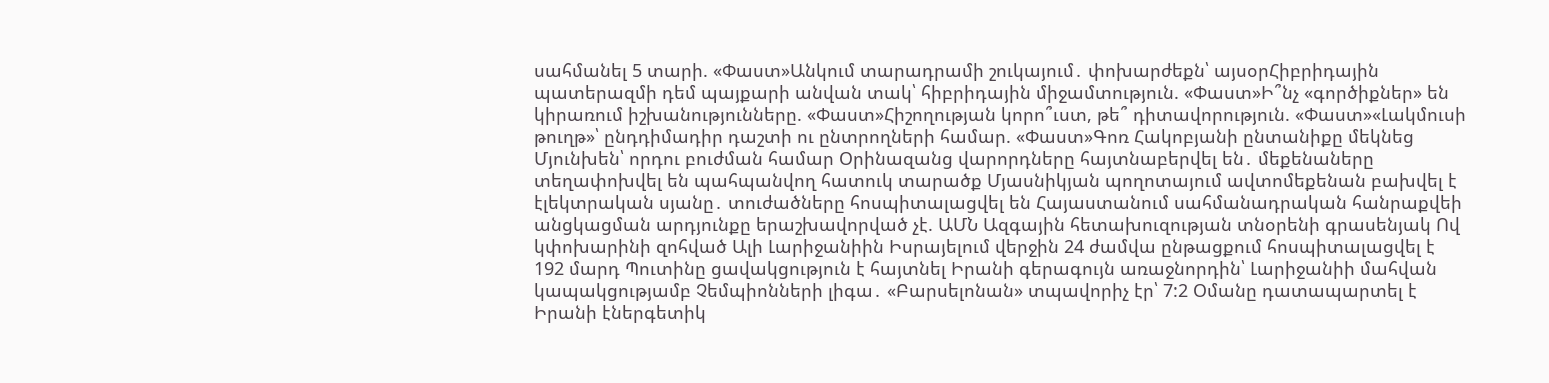սահմանել 5 տարի. «Փաստ»Անկում տարադրամի շուկայում․ փոխարժեքն՝ այսօրՀիբրիդային պատերազմի դեմ պայքարի անվան տակ՝ հիբրիդային միջամտություն. «Փաստ»Ի՞նչ «գործիքներ» են կիրառում իշխանությունները. «Փաստ»Հիշողության կորո՞ւստ, թե՞ դիտավորություն. «Փաստ»«Լակմուսի թուղթ»՝ ընդդիմադիր դաշտի ու ընտրողների համար. «Փաստ»Գոռ Հակոբյանի ընտանիքը մեկնեց Մյունխեն՝ որդու բուժման համար Օրինազանց վարորդները հայտնաբերվել են․ մեքենաները տեղափոխվել են պահպանվող հատուկ տարածք Մյասնիկյան պողոտայում ավտոմեքենան բախվել է էլեկտրական սյանը․ տուժածները հոսպիտալացվել են Հայաստանում սահմանադրական հանրաքվեի անցկացման արդյունքը երաշխավորված չէ. ԱՄՆ Ազգային հետախուզության տնօրենի գրասենյակ Ով կփոխարինի զոհված Ալի Լարիջանիին Իսրայելում վերջին 24 ժամվա ընթացքում հոսպիտալացվել է 192 մարդ Պուտինը ցավակցություն է հայտնել Իրանի գերագույն առաջնորդին՝ Լարիջանիի մահվան կապակցությամբ Չեմպիոնների լիգա․ «Բարսելոնան» տպավորիչ էր՝ 7:2 Օմանը դատապարտել է Իրանի էներգետիկ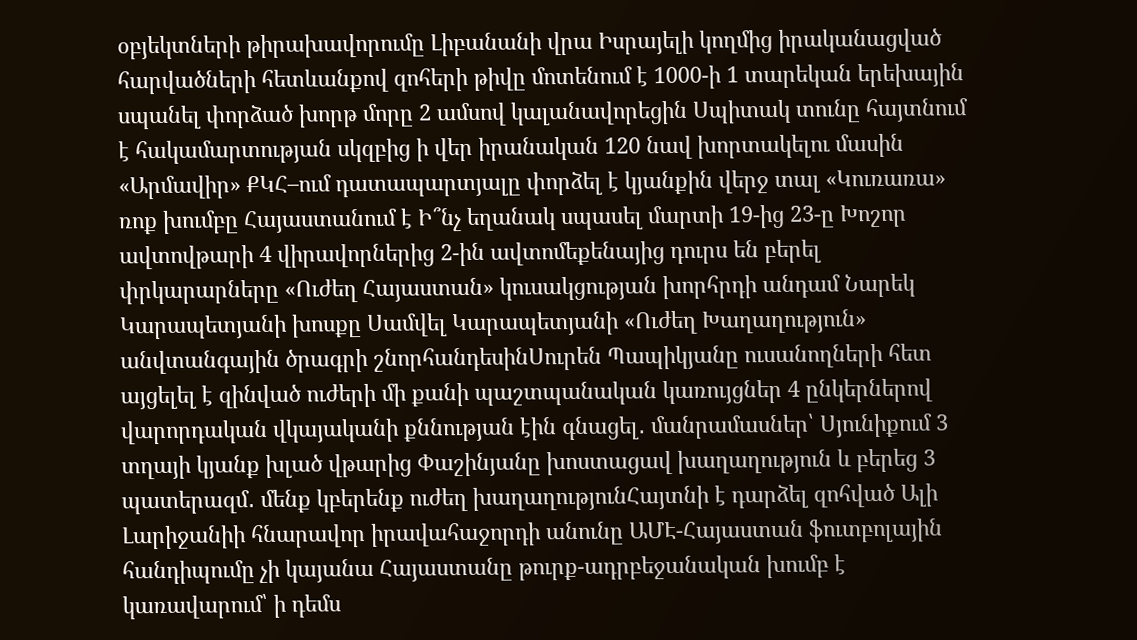օբյեկտների թիրախավորումը Լիբանանի վրա Իսրայելի կողմից իրականացված հարվածների հետևանքով զոհերի թիվը մոտենում է 1000-ի 1 տարեկան երեխային սպանել փորձած խորթ մորը 2 ամսով կալանավորեցին Սպիտակ տունը հայտնում է հակամարտության սկզբից ի վեր իրանական 120 նավ խորտակելու մասին «Արմավիր» ՔԿՀ–ում դատապարտյալը փորձել է կյանքին վերջ տալ «Կուռառա» ռոք խումբը Հայաստանում է Ի՞նչ եղանակ սպասել մարտի 19-ից 23-ը Խոշոր ավտովթարի 4 վիրավորներից 2-ին ավտոմեքենայից դուրս են բերել փրկարարները «Ուժեղ Հայաստան» կուսակցության խորհրդի անդամ Նարեկ Կարապետյանի խոսքը Սամվել Կարապետյանի «Ուժեղ Խաղաղություն» անվտանգային ծրագրի շնորհանդեսինՍուրեն Պապիկյանը ուսանողների հետ այցելել է զինված ուժերի մի քանի պաշտպանական կառույցներ 4 ընկերներով վարորդական վկայականի քննության էին գնացել․ մանրամասներ՝ Սյունիքում 3 տղայի կյանք խլած վթարից Փաշինյանը խոստացավ խաղաղություն և բերեց 3 պատերազմ․ մենք կբերենք ուժեղ խաղաղությունՀայտնի է դարձել զոհված Ալի Լարիջանիի հնարավոր իրավահաջորդի անունը ԱՄԷ-Հայաստան ֆուտբոլային հանդիպումը չի կայանա Հայաստանը թուրք-ադրբեջանական խումբ է կառավարում՝ ի դեմս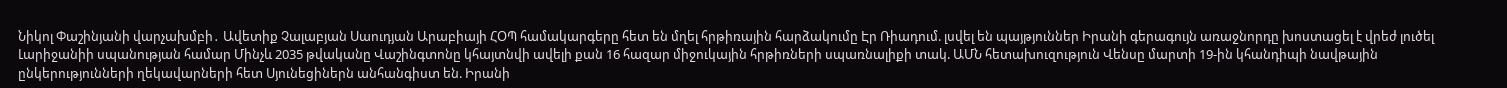Նիկոլ Փաշինյանի վարչախմբի․ Ավետիք Չալաբյան Սաուդյան Արաբիայի ՀՕՊ համակարգերը հետ են մղել հրթիռային հարձակումը Էր Ռիադում. լսվել են պայթյուններ Իրանի գերագույն առաջնորդը խոստացել է վրեժ լուծել Լարիջանիի սպանության համար Մինչև 2035 թվականը Վաշինգտոնը կհայտնվի ավելի քան 16 հազար միջուկային հրթիռների սպառնալիքի տակ. ԱՄՆ հետախուզություն Վենսը մարտի 19-ին կհանդիպի նավթային ընկերությունների ղեկավարների հետ Սյունեցիներն անհանգիստ են. Իրանի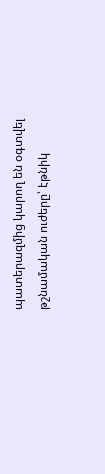պատերազմից կարող են օգտվել թշնամական ուժերը՝ էթնիկ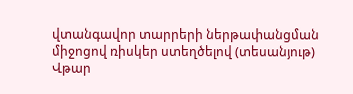վտանգավոր տարրերի ներթափանցման միջոցով ռիսկեր ստեղծելով (տեսանյութ) Վթար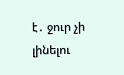է․ ջուր չի լինելու